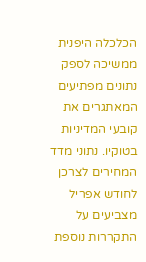הכלכלה היפנית ממשיכה לספק נתונים מפתיעים המאתגרים את קובעי המדיניות בטוקיו. נתוני מדד המחירים לצרכן לחודש אפריל מצביעים על התקררות נוספת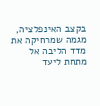בקצב האינפלציה, מגמה שמרחיקה את מדד הליבה אל מתחת ליעד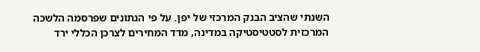השנתי שהציב הבנק המרכזי של יפן. על פי הנתונים שפרסמה הלשכה המרכזית לסטטיסטיקה במדינה, מדד המחירים לצרכן הכללי ירד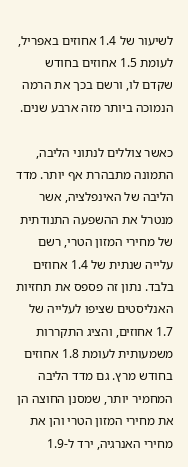לשיעור של 1.4 אחוזים באפריל, לעומת 1.5 אחוזים בחודש שקדם לו, ורשם בכך את הרמה הנמוכה ביותר מזה ארבע שנים.

כאשר צוללים לנתוני הליבה, התמונה מתבהרת אף יותר. מדד הליבה של האינפלציה, אשר מנטרל את ההשפעה התנודתית של מחירי המזון הטרי, רשם עלייה שנתית של 1.4 אחוזים בלבד. נתון זה פספס את תחזיות האנליסטים שציפו לעלייה של 1.7 אחוזים, והציג התקררות משמעותית לעומת 1.8 אחוזים בחודש מרץ. גם מדד הליבה המחמיר יותר, שמסנן החוצה הן את מחירי המזון הטרי והן את מחירי האנרגיה, ירד ל-1.9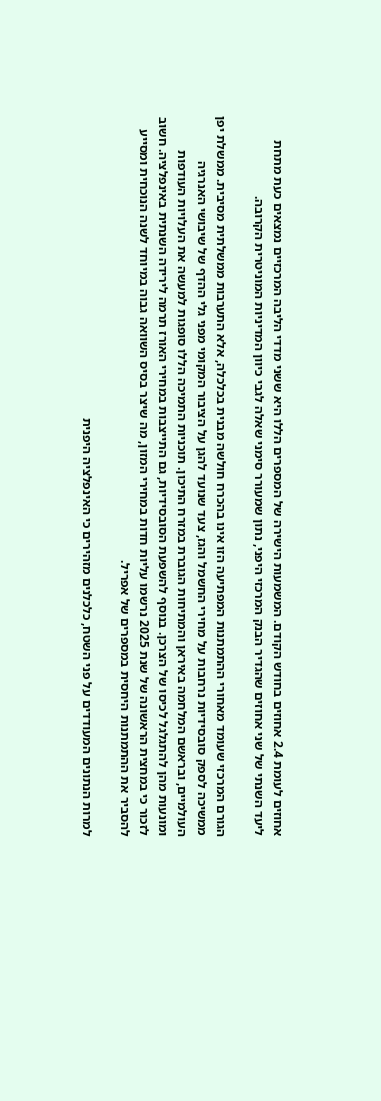אחוזים לעומת 2.4 אחוזים בחודש הקודם. המשמעות הישירה של המספרים הללו היא ששני מדדי הליבה המרכזיים נמצאים כעת מתחת ליעד השנתי של שני אחוזים שהגדיר הבנק המרכזי היפני, נתון שמעורר סימני שאלה לגבי כיוון המדיניות המוניטרית הקרובה.

הגורם המרכזי שעומד מאחורי ההתמתנות המפתיעה הזו אינו בהכרח חולשה מבנית בכלכלה, אלא התערבות ממשלתית מסיבית. ממשלת יפן ממשיכה לספק סובסידיות נרחבות על מחירי החשמל והגז, צעד שנועד להגן על הציבור המקומי מפני גלי ההדף של שיבושי האנרגיה העולמיים, ובראשם המלחמה באיראן והמתיחות הגוברת במזרח התיכון. תוכניות התמיכה הללו סופגות למעשה את העלויות העודפות ומונעות מהן להתגלגל לכיסו של הצרכן. בנוסף להשפעת הסובסידיות, גם התייצבות במחירי האורז תרמה לירידה השנתית באינפלציה. חשוב לזכור כי במחצית הראשונה של שנת 2025 נרשמו עליות חדות במחירי המזון, מה שיצר בסיס השוואה גבוה במיוחד לשנה הנוכחית ומסייע להסביר את ההתמתנות היחסית במספרים של אפריל.

למרות הנתונים המעודדים על פני השטח, כלכלנים מזהירים כי האינפלציה היפנית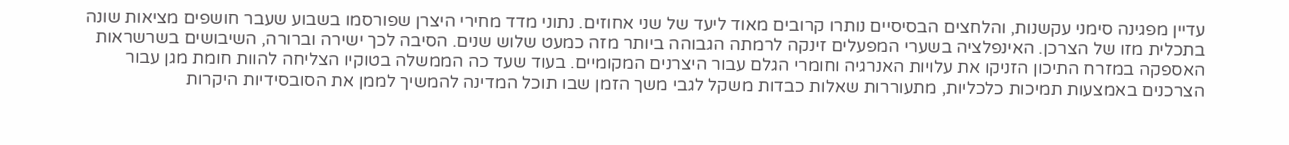עדיין מפגינה סימני עקשנות, והלחצים הבסיסיים נותרו קרובים מאוד ליעד של שני אחוזים. נתוני מדד מחירי היצרן שפורסמו בשבוע שעבר חושפים מציאות שונה בתכלית מזו של הצרכן. האינפלציה בשערי המפעלים זינקה לרמתה הגבוהה ביותר מזה כמעט שלוש שנים. הסיבה לכך ישירה וברורה, השיבושים בשרשראות האספקה במזרח התיכון הזניקו את עלויות האנרגיה וחומרי הגלם עבור היצרנים המקומיים. בעוד שעד כה הממשלה בטוקיו הצליחה להוות חומת מגן עבור הצרכנים באמצעות תמיכות כלכליות, מתעוררות שאלות כבדות משקל לגבי משך הזמן שבו תוכל המדינה להמשיך לממן את הסובסידיות היקרות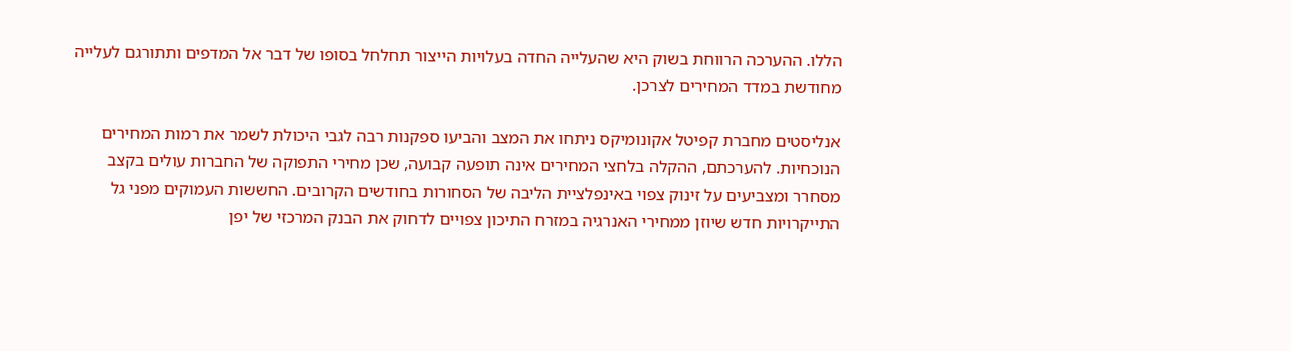הללו. ההערכה הרווחת בשוק היא שהעלייה החדה בעלויות הייצור תחלחל בסופו של דבר אל המדפים ותתורגם לעלייה מחודשת במדד המחירים לצרכן.

אנליסטים מחברת קפיטל אקונומיקס ניתחו את המצב והביעו ספקנות רבה לגבי היכולת לשמר את רמות המחירים הנוכחיות. להערכתם, ההקלה בלחצי המחירים אינה תופעה קבועה, שכן מחירי התפוקה של החברות עולים בקצב מסחרר ומצביעים על זינוק צפוי באינפלציית הליבה של הסחורות בחודשים הקרובים. החששות העמוקים מפני גל התייקרויות חדש שיוזן ממחירי האנרגיה במזרח התיכון צפויים לדחוק את הבנק המרכזי של יפן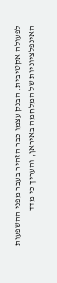לפעולה אקטיבית. הבנק עצמו כבר הזהיר בעבר מפני ההשפעות האינפלציוניות של המלחמה באיראן, והעריך כי מדד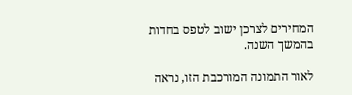המחירים לצרכן ישוב לטפס בחדות בהמשך השנה.

לאור התמונה המורכבת הזו, נראה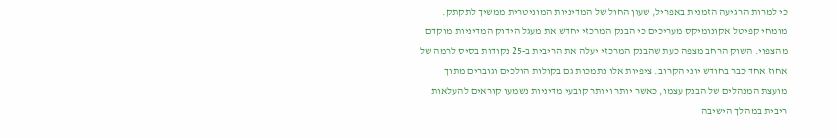כי למרות הרגיעה הזמנית באפריל, שעון החול של המדיניות המוניטרית ממשיך לתקתק. מומחי קפיטל אקונומיקס מעריכים כי הבנק המרכזי יחדש את מעגל הידוק המדיניות מוקדם מהצפוי. השוק הרחב מצפה כעת שהבנק המרכזי יעלה את הריבית ב-25 נקודות בסיס לרמה של אחוז אחד כבר בחודש יוני הקרוב. ציפיות אלו נתמכות גם בקולות הולכים וגוברים מתוך מועצת המנהלים של הבנק עצמו, כאשר יותר ויותר קובעי מדיניות נשמעו קוראים להעלאות ריבית במהלך הישיבה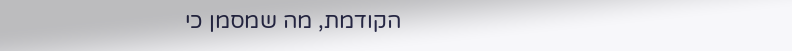הקודמת, מה שמסמן כי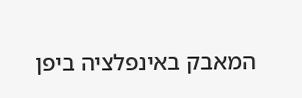המאבק באינפלציה ביפן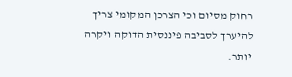רחוק מסיום וכי הצרכן המקומי צריך להיערך לסביבה פיננסית הדוקה ויקרה יותר.